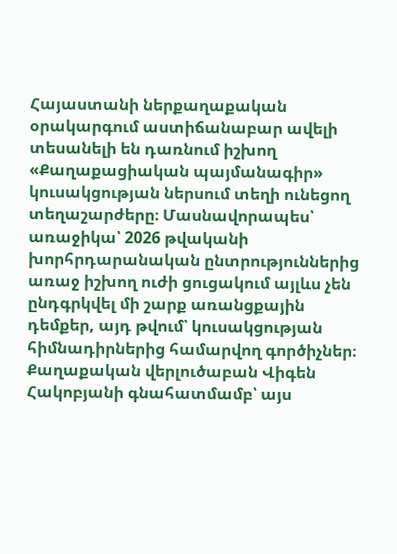Հայաստանի ներքաղաքական օրակարգում աստիճանաբար ավելի տեսանելի են դառնում իշխող «Քաղաքացիական պայմանագիր» կուսակցության ներսում տեղի ունեցող տեղաշարժերը։ Մասնավորապես՝ առաջիկա՝ 2026 թվականի խորհրդարանական ընտրություններից առաջ իշխող ուժի ցուցակում այլևս չեն ընդգրկվել մի շարք առանցքային դեմքեր, այդ թվում՝ կուսակցության հիմնադիրներից համարվող գործիչներ։
Քաղաքական վերլուծաբան Վիգեն Հակոբյանի գնահատմամբ՝ այս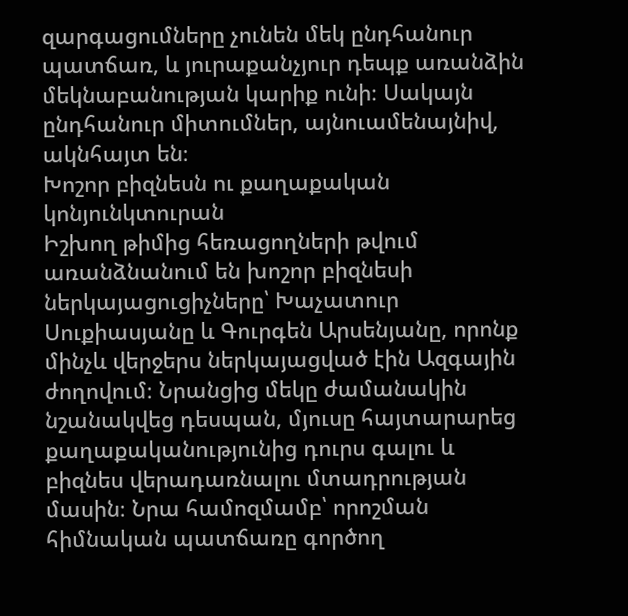զարգացումները չունեն մեկ ընդհանուր պատճառ, և յուրաքանչյուր դեպք առանձին մեկնաբանության կարիք ունի։ Սակայն ընդհանուր միտումներ, այնուամենայնիվ, ակնհայտ են։
Խոշոր բիզնեսն ու քաղաքական կոնյունկտուրան
Իշխող թիմից հեռացողների թվում առանձնանում են խոշոր բիզնեսի ներկայացուցիչները՝ Խաչատուր Սուքիասյանը և Գուրգեն Արսենյանը, որոնք մինչև վերջերս ներկայացված էին Ազգային ժողովում։ Նրանցից մեկը ժամանակին նշանակվեց դեսպան, մյուսը հայտարարեց քաղաքականությունից դուրս գալու և բիզնես վերադառնալու մտադրության մասին։ Նրա համոզմամբ՝ որոշման հիմնական պատճառը գործող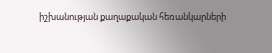իշխանության քաղաքական հեռանկարների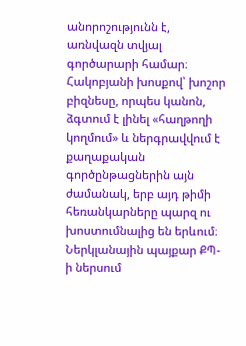անորոշությունն է, առնվազն տվյալ գործարարի համար։
Հակոբյանի խոսքով՝ խոշոր բիզնեսը, որպես կանոն, ձգտում է լինել «հաղթողի կողմում» և ներգրավվում է քաղաքական գործընթացներին այն ժամանակ, երբ այդ թիմի հեռանկարները պարզ ու խոստումնալից են երևում։
Ներկլանային պայքար ՔՊ-ի ներսում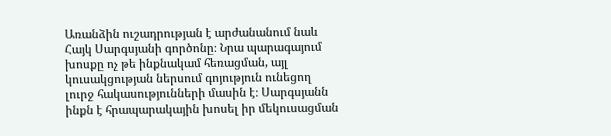Առանձին ուշադրության է արժանանում նաև Հայկ Սարգսյանի գործոնը։ Նրա պարագայում խոսքը ոչ թե ինքնակամ հեռացման, այլ կուսակցության ներսում գոյություն ունեցող լուրջ հակասությունների մասին է։ Սարգսյանն ինքն է հրապարակային խոսել իր մեկուսացման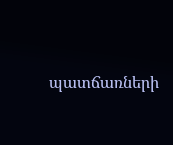պատճառների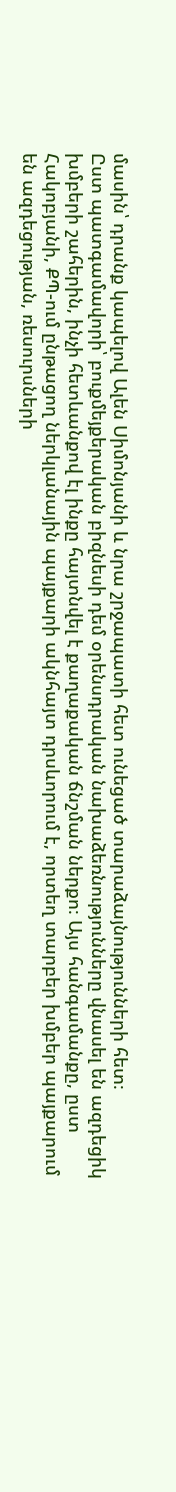մասին՝ դրանք կապելով Ալեն Սիմոնյանի և նրա շրջապատի հետ ունեցած տարաձայնությունների հետ։
Ըստ պատգամավորի՝ բուքմեյքերական բիզնեսի դեմ օրենսդրական նախաձեռնությունները վնասել են ազդեցիկ խմբերի շահերին, ինչի հետևանքով էլ ինքը հայտնվել է քաղաքական ճնշման ներքո։ Այս հանգամանքը, ըստ Հակոբյանի, ՔՊ-ում ընթացող ներկլանային պայքարի ակնհայտ դրսևորում է, որտեղ տարբեր խմբեր պայքարում են ազդեցության, ռեսուրսների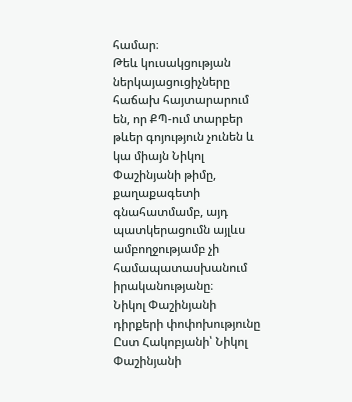համար։
Թեև կուսակցության ներկայացուցիչները հաճախ հայտարարում են, որ ՔՊ-ում տարբեր թևեր գոյություն չունեն և կա միայն Նիկոլ Փաշինյանի թիմը, քաղաքագետի գնահատմամբ, այդ պատկերացումն այլևս ամբողջությամբ չի համապատասխանում իրականությանը։
Նիկոլ Փաշինյանի դիրքերի փոփոխությունը
Ըստ Հակոբյանի՝ Նիկոլ Փաշինյանի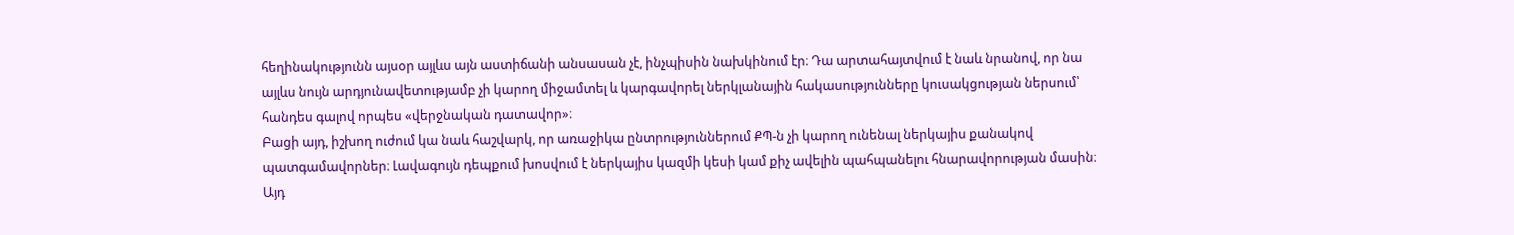հեղինակությունն այսօր այլևս այն աստիճանի անսասան չէ, ինչպիսին նախկինում էր։ Դա արտահայտվում է նաև նրանով, որ նա այլևս նույն արդյունավետությամբ չի կարող միջամտել և կարգավորել ներկլանային հակասությունները կուսակցության ներսում՝ հանդես գալով որպես «վերջնական դատավոր»։
Բացի այդ, իշխող ուժում կա նաև հաշվարկ, որ առաջիկա ընտրություններում ՔՊ-ն չի կարող ունենալ ներկայիս քանակով պատգամավորներ։ Լավագույն դեպքում խոսվում է ներկայիս կազմի կեսի կամ քիչ ավելին պահպանելու հնարավորության մասին։ Այդ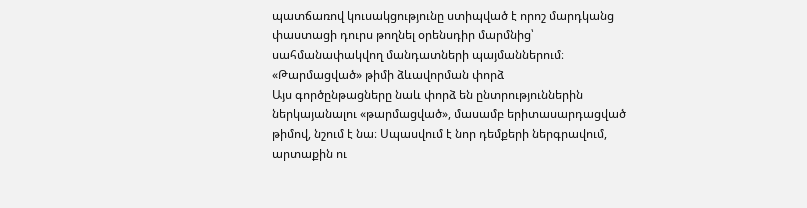պատճառով կուսակցությունը ստիպված է որոշ մարդկանց փաստացի դուրս թողնել օրենսդիր մարմնից՝ սահմանափակվող մանդատների պայմաններում։
«Թարմացված» թիմի ձևավորման փորձ
Այս գործընթացները նաև փորձ են ընտրություններին ներկայանալու «թարմացված», մասամբ երիտասարդացված թիմով, նշում է նա։ Սպասվում է նոր դեմքերի ներգրավում, արտաքին ու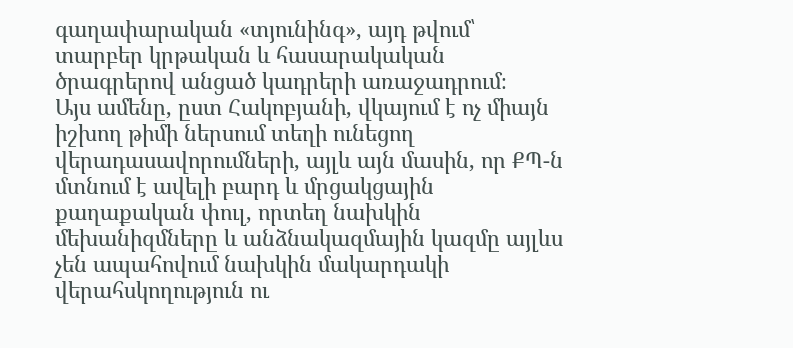գաղափարական «տյունինգ», այդ թվում՝ տարբեր կրթական և հասարակական ծրագրերով անցած կադրերի առաջադրում։
Այս ամենը, ըստ Հակոբյանի, վկայում է ոչ միայն իշխող թիմի ներսում տեղի ունեցող վերադասավորումների, այլև այն մասին, որ ՔՊ-ն մտնում է ավելի բարդ և մրցակցային քաղաքական փուլ, որտեղ նախկին մեխանիզմները և անձնակազմային կազմը այլևս չեն ապահովում նախկին մակարդակի վերահսկողություն ու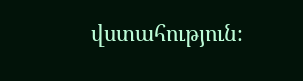վստահություն։